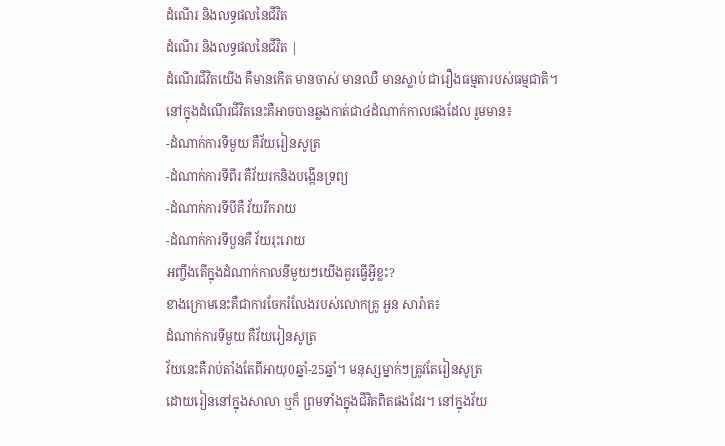ដំណើរ និងលទ្ធផលនៃជីវិត
ដំណើរ និងលទ្ធផលនៃជីវិត |
ដំណើរជីវិតយើង គឺមានកើត មានចាស់ មានឈឺ មានស្លាប់ ជារឿងធម្មតារបស់ធម្មជាតិ។
នៅក្នុងដំណើរជីវិតនេះគឺអាចបានឆ្លងកាត់ជា៤ដំណាក់កាលផងដែល រួមមាន៖
-ដំណាក់ការទីមួយ គឺវ័យរៀនសូត្រ
-ដំណាក់ការទីពីរ គឺវ័យរកនិងបង្កើនទ្រព្យ
-ដំណាក់ការទីបីគឺ វ័យរីករាយ
-ដំណាក់ការទីបួនគឺ វ័យរុះរោយ
អញ្ចឹងតើក្នុងដំណាក់កាលនីមួយៗយើងគួរធ្វើអ្វីខ្លះ?
ខាងក្រោមនេះគឺជាការចែករំលែងរបស់លោកគ្រូ អួន សារ៉ាត៖
ដំណាក់ការទីមួយ គឺវ័យរៀនសូត្រ
វ័យនេះគឺរាប់តាំងតែពីអាយុ0ឆ្នាំ-25ឆ្នាំ។ មនុស្សម្នាក់ៗត្រូវតែរៀនសូត្រ
ដោយរៀននៅក្នុងសាលា ឬក៏ ព្រមទាំងក្នុងជីវិតពិតផងដែរ។ នៅក្នុងវ័យ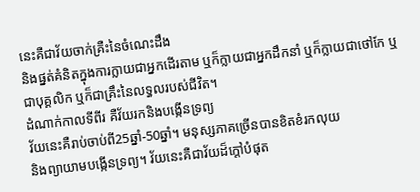នេះគឺជាវ័យចាក់គ្រឺះនៃចំណេះដឹង
និងផ្នត់គំនិតក្នុងការក្លាយជាអ្នកដើរតាម ឬក៏ក្លាយជាអ្នកដឹកនាំ ឬក៏ក្លាយជាថៅកែ ឬជាបុគ្គលិក ឬក៏ជាគ្រឹះនៃលទ្ធលរបស់ជីវិត។
ដំណាក់កាលទីពីរ គឺវ័យរកនិងបង្កើនទ្រព្យ
វ័យនេះគឺរាប់ចាប់ពី25ឆ្នាំ-50ឆ្នាំ។ មនុស្សភាគច្រើនបានខិតខំរកលុយ
និងព្យាយាមបង្កើនទ្រព្យ។ វ័យនេះគឺជាវ័យដ៏ក្តៅបំផុត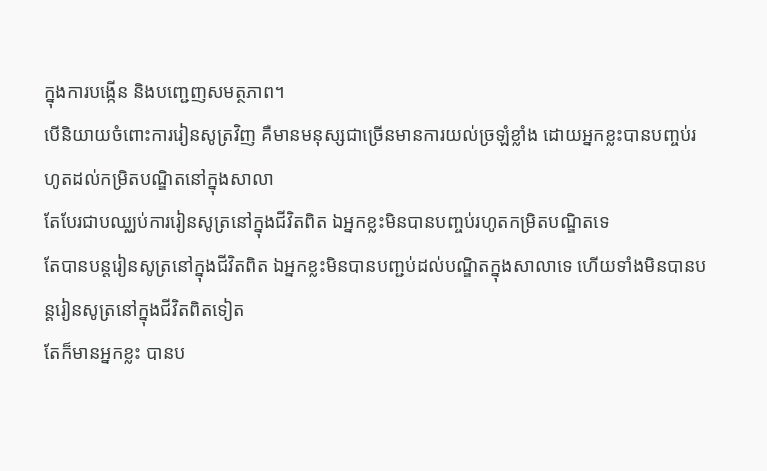ក្នុងការបង្កើន និងបញ្ជេញសមត្ថភាព។
បើនិយាយចំពោះការរៀនសូត្រវិញ គឺមានមនុស្សជាច្រើនមានការយល់ច្រឡំខ្លាំង ដោយអ្នកខ្លះបានបញ្ចប់រហូតដល់កម្រិតបណ្ឌិតនៅក្នុងសាលា
តែបែរជាបឈ្ឈប់ការរៀនសូត្រនៅក្នុងជីវិតពិត ឯអ្នកខ្លះមិនបានបញ្ចប់រហូតកម្រិតបណ្ឌិតទេ
តែបានបន្តរៀនសូត្រនៅក្នុងជីវិតពិត ឯអ្នកខ្លះមិនបានបញ្ជប់ដល់បណ្ឌិតក្នុងសាលាទេ ហើយទាំងមិនបានបន្តរៀនសូត្រនៅក្នុងជីវិតពិតទៀត
តែក៏មានអ្នកខ្លះ បានប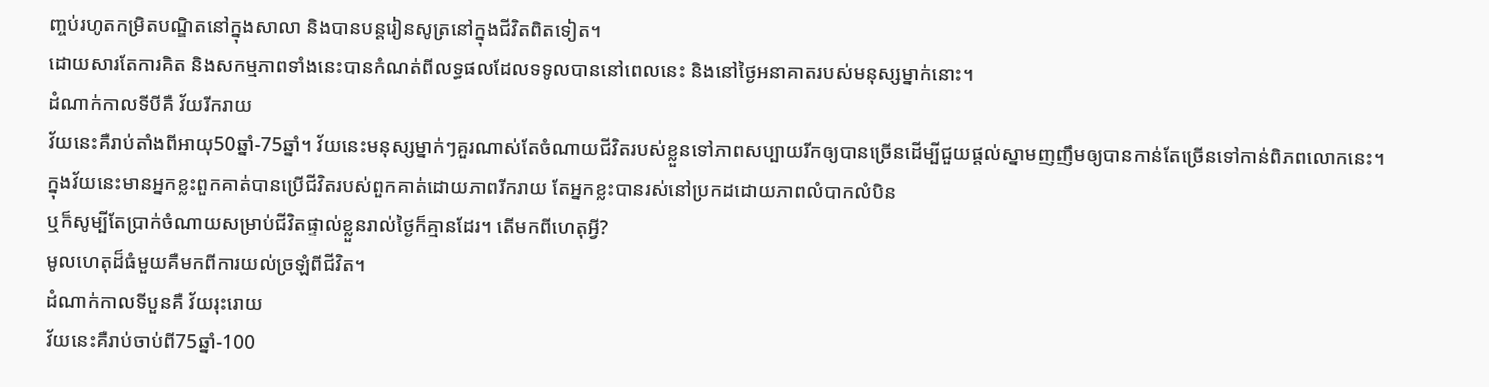ញ្ចប់រហូតកម្រិតបណ្ឌិតនៅក្នុងសាលា និងបានបន្តរៀនសូត្រនៅក្នុងជីវិតពិតទៀត។
ដោយសារតែការគិត និងសកម្មភាពទាំងនេះបានកំណត់ពីលទ្ធផលដែលទទូលបាននៅពេលនេះ និងនៅថ្ងៃអនាគាតរបស់មនុស្សម្នាក់នោះ។
ដំណាក់កាលទីបីគឺ វ័យរីករាយ
វ័យនេះគឺរាប់តាំងពីអាយុ50ឆ្នាំ-75ឆ្នាំ។ វ័យនេះមនុស្សម្នាក់ៗគួរណាស់តែចំណាយជីវិតរបស់ខ្លួនទៅភាពសប្បាយរីកឲ្យបានច្រើនដើម្បីជួយផ្តល់ស្នាមញញឹមឲ្យបានកាន់តែច្រើនទៅកាន់ពិភពលោកនេះ។
ក្នុងវ័យនេះមានអ្នកខ្លះពួកគាត់បានប្រើជីវិតរបស់ពួកគាត់ដោយភាពរីករាយ តែអ្នកខ្លះបានរស់នៅប្រកដដោយភាពលំបាកលំបិន
ឬក៏សូម្បីតែប្រាក់ចំណាយសម្រាប់ជីវិតផ្ទាល់ខ្លួនរាល់ថ្ងៃក៏គ្មានដែរ។ តើមកពីហេតុអ្វី?
មូលហេតុដ៏ធំមួយគឺមកពីការយល់ច្រឡំពីជីវិត។
ដំណាក់កាលទីបួនគឺ វ័យរុះរោយ
វ័យនេះគឺរាប់ចាប់ពី75ឆ្នាំ-100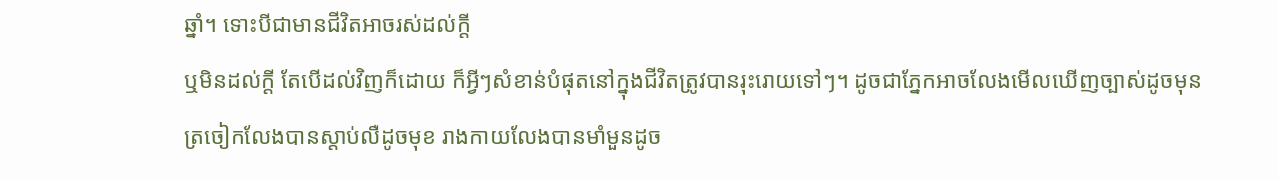ឆ្នាំ។ ទោះបីជាមានជីវិតអាចរស់ដល់ក្តី
ឬមិនដល់ក្តី តែបើដល់វិញក៏ដោយ ក៏អ្វីៗសំខាន់បំផុតនៅក្នុងជីវិតត្រូវបានរុះរោយទៅៗ។ ដូចជាភ្នែកអាចលែងមើលឃើញច្បាស់ដូចមុន
ត្រចៀកលែងបានស្តាប់លឺដូចមុខ រាងកាយលែងបានមាំមួនដូច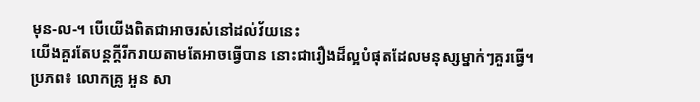មុន-ល-។ បើយើងពិតជាអាចរស់នៅដល់វ័យនេះ
យើងគួរតែបន្តក្តីរីករាយតាមតែអាចធ្វើបាន នោះជារឿងដ៏ល្អបំផុតដែលមនុស្សម្នាក់ៗគួរធ្វើ។
ប្រភព៖ លោកគ្រូ អួន សា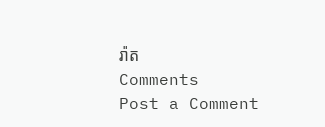រ៉ាត
Comments
Post a Comment